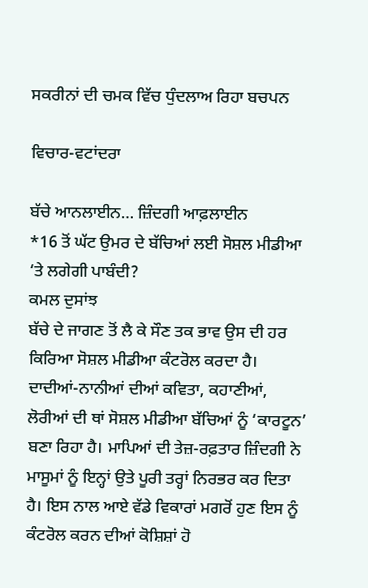ਸਕਰੀਨਾਂ ਦੀ ਚਮਕ ਵਿੱਚ ਧੁੰਦਲਾਅ ਰਿਹਾ ਬਚਪਨ

ਵਿਚਾਰ-ਵਟਾਂਦਰਾ

ਬੱਚੇ ਆਨਲਾਈਨ… ਜ਼ਿੰਦਗੀ ਆਫ਼ਲਾਈਨ
*16 ਤੋਂ ਘੱਟ ਉਮਰ ਦੇ ਬੱਚਿਆਂ ਲਈ ਸੋਸ਼ਲ ਮੀਡੀਆ ‘ਤੇ ਲਗੇਗੀ ਪਾਬੰਦੀ?
ਕਮਲ ਦੁਸਾਂਝ
ਬੱਚੇ ਦੇ ਜਾਗਣ ਤੋਂ ਲੈ ਕੇ ਸੌਣ ਤਕ ਭਾਵ ਉਸ ਦੀ ਹਰ ਕਿਰਿਆ ਸੋਸ਼ਲ ਮੀਡੀਆ ਕੰਟਰੋਲ ਕਰਦਾ ਹੈ। ਦਾਦੀਆਂ-ਨਾਨੀਆਂ ਦੀਆਂ ਕਵਿਤਾ, ਕਹਾਣੀਆਂ, ਲੋਰੀਆਂ ਦੀ ਥਾਂ ਸੋਸ਼ਲ ਮੀਡੀਆ ਬੱਚਿਆਂ ਨੂੰ ‘ਕਾਰਟੂਨ’ ਬਣਾ ਰਿਹਾ ਹੈ। ਮਾਪਿਆਂ ਦੀ ਤੇਜ਼-ਰਫ਼ਤਾਰ ਜ਼ਿੰਦਗੀ ਨੇ ਮਾਸੂਮਾਂ ਨੂੰ ਇਨ੍ਹਾਂ ਉਤੇ ਪੂਰੀ ਤਰ੍ਹਾਂ ਨਿਰਭਰ ਕਰ ਦਿਤਾ ਹੈ। ਇਸ ਨਾਲ ਆਏ ਵੱਡੇ ਵਿਕਾਰਾਂ ਮਗਰੋਂ ਹੁਣ ਇਸ ਨੂੰ ਕੰਟਰੋਲ ਕਰਨ ਦੀਆਂ ਕੋਸ਼ਿਸ਼ਾਂ ਹੋ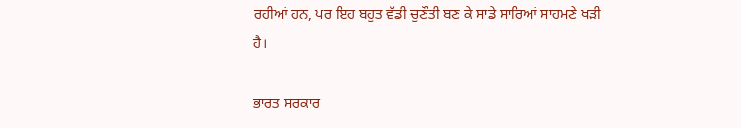ਰਹੀਆਂ ਹਨ, ਪਰ ਇਹ ਬਹੁਤ ਵੱਡੀ ਚੁਣੌਤੀ ਬਣ ਕੇ ਸਾਡੇ ਸਾਰਿਆਂ ਸਾਹਮਣੇ ਖੜੀ ਹੈ।

ਭਾਰਤ ਸਰਕਾਰ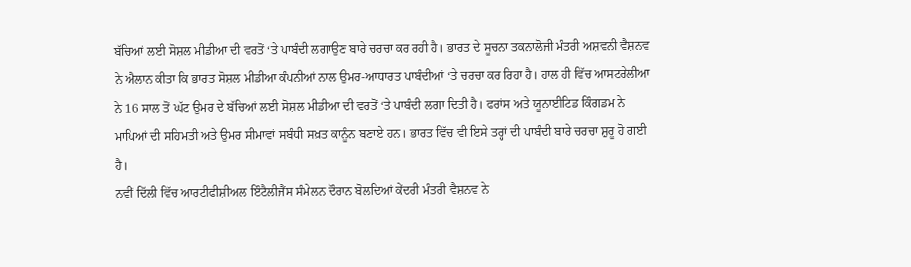ਬੱਚਿਆਂ ਲਈ ਸੋਸ਼ਲ ਮੀਡੀਆ ਦੀ ਵਰਤੋਂ ‘ਤੇ ਪਾਬੰਦੀ ਲਗਾਉਣ ਬਾਰੇ ਚਰਚਾ ਕਰ ਰਹੀ ਹੈ। ਭਾਰਤ ਦੇ ਸੂਚਨਾ ਤਕਨਾਲੋਜੀ ਮੰਤਰੀ ਅਸ਼ਵਨੀ ਵੈਸ਼ਨਵ ਨੇ ਐਲਾਨ ਕੀਤਾ ਕਿ ਭਾਰਤ ਸੋਸ਼ਲ ਮੀਡੀਆ ਕੰਪਨੀਆਂ ਨਾਲ ਉਮਰ-ਆਧਾਰਤ ਪਾਬੰਦੀਆਂ ‘ਤੇ ਚਰਚਾ ਕਰ ਰਿਹਾ ਹੈ। ਹਾਲ ਹੀ ਵਿੱਚ ਆਸਟਰੇਲੀਆ ਨੇ 16 ਸਾਲ ਤੋਂ ਘੱਟ ਉਮਰ ਦੇ ਬੱਚਿਆਂ ਲਈ ਸੋਸ਼ਲ ਮੀਡੀਆ ਦੀ ਵਰਤੋਂ ‘ਤੇ ਪਾਬੰਦੀ ਲਗਾ ਦਿਤੀ ਹੈ। ਫਰਾਂਸ ਅਤੇ ਯੂਨਾਈਟਿਡ ਕਿੰਗਡਮ ਨੇ ਮਾਪਿਆਂ ਦੀ ਸਹਿਮਤੀ ਅਤੇ ਉਮਰ ਸੀਮਾਵਾਂ ਸਬੰਧੀ ਸਖ਼ਤ ਕਾਨੂੰਨ ਬਣਾਏ ਹਨ। ਭਾਰਤ ਵਿੱਚ ਵੀ ਇਸੇ ਤਰ੍ਹਾਂ ਦੀ ਪਾਬੰਦੀ ਬਾਰੇ ਚਰਚਾ ਸ਼ੁਰੂ ਹੋ ਗਈ ਹੈ।
ਨਵੀਂ ਦਿੱਲੀ ਵਿੱਚ ਆਰਟੀਫੀਸ਼ੀਅਲ ਇੰਟੈਲੀਜੈਂਸ ਸੰਮੇਲਨ ਦੌਰਾਨ ਬੋਲਦਿਆਂ ਕੇਂਦਰੀ ਮੰਤਰੀ ਵੈਸ਼ਨਵ ਨੇ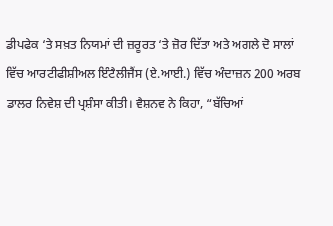ਡੀਪਫੇਕ ‘ਤੇ ਸਖ਼ਤ ਨਿਯਮਾਂ ਦੀ ਜ਼ਰੂਰਤ ‘ਤੇ ਜ਼ੋਰ ਦਿੱਤਾ ਅਤੇ ਅਗਲੇ ਦੋ ਸਾਲਾਂ ਵਿੱਚ ਆਰਟੀਫੀਸ਼ੀਅਲ ਇੰਟੈਲੀਜੈਂਸ (ਏ.ਆਈ.) ਵਿੱਚ ਅੰਦਾਜ਼ਨ 200 ਅਰਬ ਡਾਲਰ ਨਿਵੇਸ਼ ਦੀ ਪ੍ਰਸ਼ੰਸਾ ਕੀਤੀ। ਵੈਸ਼ਨਵ ਨੇ ਕਿਹਾ, “ਬੱਚਿਆਂ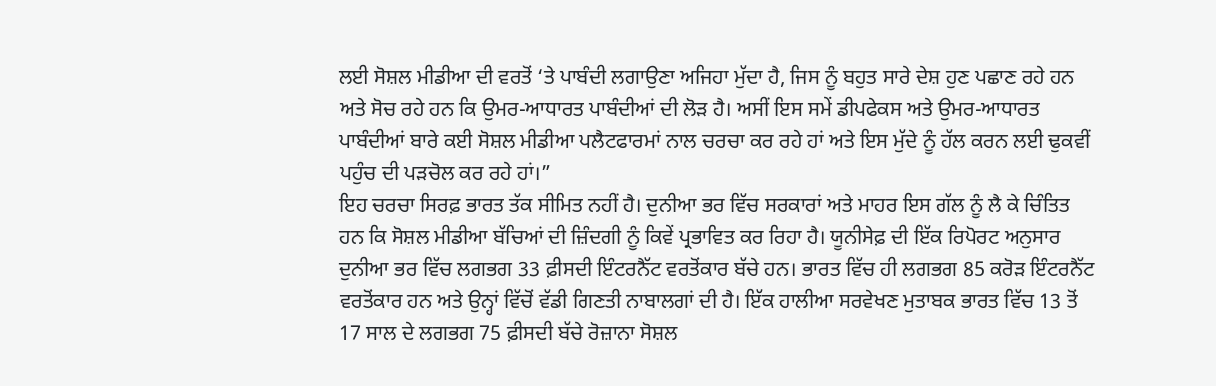ਲਈ ਸੋਸ਼ਲ ਮੀਡੀਆ ਦੀ ਵਰਤੋਂ ‘ਤੇ ਪਾਬੰਦੀ ਲਗਾਉਣਾ ਅਜਿਹਾ ਮੁੱਦਾ ਹੈ, ਜਿਸ ਨੂੰ ਬਹੁਤ ਸਾਰੇ ਦੇਸ਼ ਹੁਣ ਪਛਾਣ ਰਹੇ ਹਨ ਅਤੇ ਸੋਚ ਰਹੇ ਹਨ ਕਿ ਉਮਰ-ਆਧਾਰਤ ਪਾਬੰਦੀਆਂ ਦੀ ਲੋੜ ਹੈ। ਅਸੀਂ ਇਸ ਸਮੇਂ ਡੀਪਫੇਕਸ ਅਤੇ ਉਮਰ-ਆਧਾਰਤ ਪਾਬੰਦੀਆਂ ਬਾਰੇ ਕਈ ਸੋਸ਼ਲ ਮੀਡੀਆ ਪਲੈਟਫਾਰਮਾਂ ਨਾਲ ਚਰਚਾ ਕਰ ਰਹੇ ਹਾਂ ਅਤੇ ਇਸ ਮੁੱਦੇ ਨੂੰ ਹੱਲ ਕਰਨ ਲਈ ਢੁਕਵੀਂ ਪਹੁੰਚ ਦੀ ਪੜਚੋਲ ਕਰ ਰਹੇ ਹਾਂ।”
ਇਹ ਚਰਚਾ ਸਿਰਫ਼ ਭਾਰਤ ਤੱਕ ਸੀਮਿਤ ਨਹੀਂ ਹੈ। ਦੁਨੀਆ ਭਰ ਵਿੱਚ ਸਰਕਾਰਾਂ ਅਤੇ ਮਾਹਰ ਇਸ ਗੱਲ ਨੂੰ ਲੈ ਕੇ ਚਿੰਤਿਤ ਹਨ ਕਿ ਸੋਸ਼ਲ ਮੀਡੀਆ ਬੱਚਿਆਂ ਦੀ ਜ਼ਿੰਦਗੀ ਨੂੰ ਕਿਵੇਂ ਪ੍ਰਭਾਵਿਤ ਕਰ ਰਿਹਾ ਹੈ। ਯੂਨੀਸੇਫ਼ ਦੀ ਇੱਕ ਰਿਪੋਰਟ ਅਨੁਸਾਰ ਦੁਨੀਆ ਭਰ ਵਿੱਚ ਲਗਭਗ 33 ਫ਼ੀਸਦੀ ਇੰਟਰਨੈੱਟ ਵਰਤੋਂਕਾਰ ਬੱਚੇ ਹਨ। ਭਾਰਤ ਵਿੱਚ ਹੀ ਲਗਭਗ 85 ਕਰੋੜ ਇੰਟਰਨੈੱਟ ਵਰਤੋਂਕਾਰ ਹਨ ਅਤੇ ਉਨ੍ਹਾਂ ਵਿੱਚੋਂ ਵੱਡੀ ਗਿਣਤੀ ਨਾਬਾਲਗਾਂ ਦੀ ਹੈ। ਇੱਕ ਹਾਲੀਆ ਸਰਵੇਖਣ ਮੁਤਾਬਕ ਭਾਰਤ ਵਿੱਚ 13 ਤੋਂ 17 ਸਾਲ ਦੇ ਲਗਭਗ 75 ਫ਼ੀਸਦੀ ਬੱਚੇ ਰੋਜ਼ਾਨਾ ਸੋਸ਼ਲ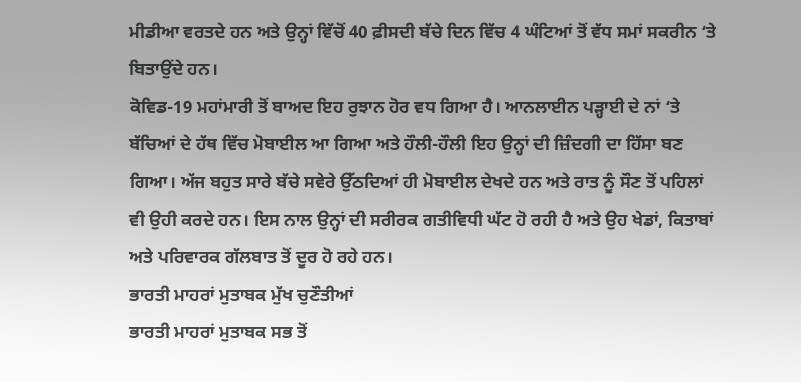ਮੀਡੀਆ ਵਰਤਦੇ ਹਨ ਅਤੇ ਉਨ੍ਹਾਂ ਵਿੱਚੋਂ 40 ਫ਼ੀਸਦੀ ਬੱਚੇ ਦਿਨ ਵਿੱਚ 4 ਘੰਟਿਆਂ ਤੋਂ ਵੱਧ ਸਮਾਂ ਸਕਰੀਨ ‘ਤੇ ਬਿਤਾਉਂਦੇ ਹਨ।
ਕੋਵਿਡ-19 ਮਹਾਂਮਾਰੀ ਤੋਂ ਬਾਅਦ ਇਹ ਰੁਝਾਨ ਹੋਰ ਵਧ ਗਿਆ ਹੈ। ਆਨਲਾਈਨ ਪੜ੍ਹਾਈ ਦੇ ਨਾਂ ‘ਤੇ ਬੱਚਿਆਂ ਦੇ ਹੱਥ ਵਿੱਚ ਮੋਬਾਈਲ ਆ ਗਿਆ ਅਤੇ ਹੌਲੀ-ਹੌਲੀ ਇਹ ਉਨ੍ਹਾਂ ਦੀ ਜ਼ਿੰਦਗੀ ਦਾ ਹਿੱਸਾ ਬਣ ਗਿਆ। ਅੱਜ ਬਹੁਤ ਸਾਰੇ ਬੱਚੇ ਸਵੇਰੇ ਉੱਠਦਿਆਂ ਹੀ ਮੋਬਾਈਲ ਦੇਖਦੇ ਹਨ ਅਤੇ ਰਾਤ ਨੂੰ ਸੌਣ ਤੋਂ ਪਹਿਲਾਂ ਵੀ ਉਹੀ ਕਰਦੇ ਹਨ। ਇਸ ਨਾਲ ਉਨ੍ਹਾਂ ਦੀ ਸਰੀਰਕ ਗਤੀਵਿਧੀ ਘੱਟ ਹੋ ਰਹੀ ਹੈ ਅਤੇ ਉਹ ਖੇਡਾਂ, ਕਿਤਾਬਾਂ ਅਤੇ ਪਰਿਵਾਰਕ ਗੱਲਬਾਤ ਤੋਂ ਦੂਰ ਹੋ ਰਹੇ ਹਨ।
ਭਾਰਤੀ ਮਾਹਰਾਂ ਮੁਤਾਬਕ ਮੁੱਖ ਚੁਣੌਤੀਆਂ
ਭਾਰਤੀ ਮਾਹਰਾਂ ਮੁਤਾਬਕ ਸਭ ਤੋਂ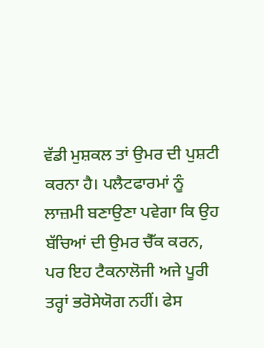ਵੱਡੀ ਮੁਸ਼ਕਲ ਤਾਂ ਉਮਰ ਦੀ ਪੁਸ਼ਟੀ ਕਰਨਾ ਹੈ। ਪਲੈਟਫਾਰਮਾਂ ਨੂੰ ਲਾਜ਼ਮੀ ਬਣਾਉਣਾ ਪਵੇਗਾ ਕਿ ਉਹ ਬੱਚਿਆਂ ਦੀ ਉਮਰ ਚੈੱਕ ਕਰਨ, ਪਰ ਇਹ ਟੈਕਨਾਲੋਜੀ ਅਜੇ ਪੂਰੀ ਤਰ੍ਹਾਂ ਭਰੋਸੇਯੋਗ ਨਹੀਂ। ਫੇਸ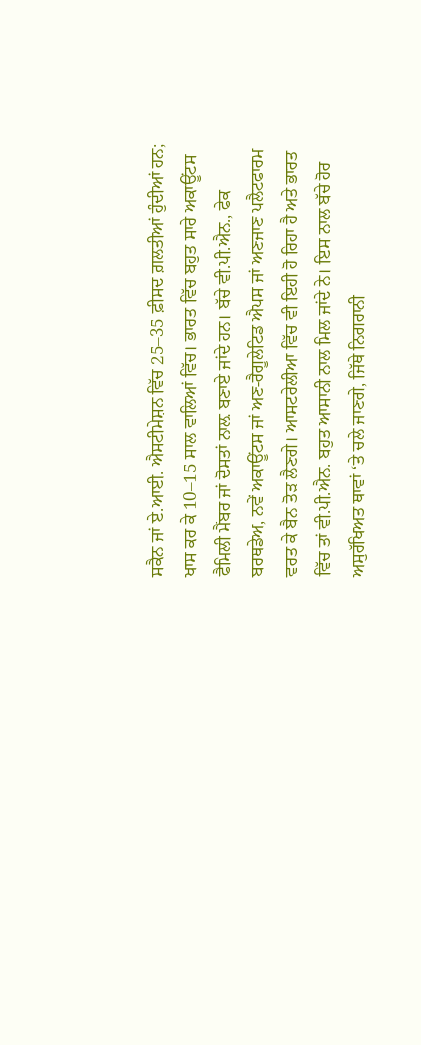ਸਕੈਨ ਜਾਂ ਏ.ਆਈ. ਐਸਟੀਮੇਸ਼ਨ ਵਿੱਚ 25–35 ਫ਼ੀਸਦ ਗ਼ਲਤੀਆਂ ਹੁੰਦੀਆਂ ਹਨ; ਖਾਸ ਕਰ ਕੇ 10–15 ਸਾਲ ਵਾਲਿਆਂ ਵਿੱਚ। ਭਾਰਤ ਵਿੱਚ ਬਹੁਤ ਸਾਰੇ ਅਕਾਊਂਟਸ ਫੈਮਿਲੀ ਮੈਂਬਰ ਜਾਂ ਦੋਸਤਾਂ ਨਾਲ਼ ਬਣਾਏ ਜਾਂਦੇ ਹਨ। ਬੱਚੇ ਵੀ.ਪੀ.ਐਨ., ਫੇਕ ਬਰਥਡੇਅ, ਨਵੇਂ ਅਕਾਊਂਟਸ ਜਾਂ ਅਣ-ਰੈਗੂਲੇਟਿਡ ਐਪਸ ਜਾਂ ਅਣਜਾਣ ਪਲੈਟਫਾਰਮ ਵਰਤ ਕੇ ਬੈਨ ਤੋੜ ਲੈਣਗੇ। ਆਸਟਰੇਲੀਆ ਵਿੱਚ ਵੀ ਇਹੀ ਹੋ ਰਿਹਾ ਹੈ ਅਤੇ ਭਾਰਤ ਵਿੱਚ ਤਾਂ ਵੀ.ਪੀ.ਐਨ. ਬਹੁਤ ਆਸਾਨੀ ਨਾਲ ਮਿਲ ਜਾਂਦੇ ਨੇ। ਇਸ ਨਾਲ ਬੱਚੇ ਹੋਰ ਅਸੁਰੱਖਿਅਤ ਥਾਵਾਂ ‘ਤੇ ਚਲੇ ਜਾਣਗੇ, ਜਿੱਥੇ ਨਿਗਰਾਨੀ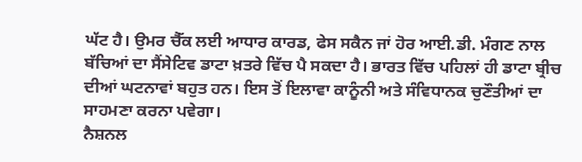ਘੱਟ ਹੈ। ਉਮਰ ਚੈੱਕ ਲਈ ਆਧਾਰ ਕਾਰਡ, ਫੇਸ ਸਕੈਨ ਜਾਂ ਹੋਰ ਆਈ.ਡੀ. ਮੰਗਣ ਨਾਲ ਬੱਚਿਆਂ ਦਾ ਸੈਂਸੇਟਿਵ ਡਾਟਾ ਖ਼ਤਰੇ ਵਿੱਚ ਪੈ ਸਕਦਾ ਹੈ। ਭਾਰਤ ਵਿੱਚ ਪਹਿਲਾਂ ਹੀ ਡਾਟਾ ਬ੍ਰੀਚ ਦੀਆਂ ਘਟਨਾਵਾਂ ਬਹੁਤ ਹਨ। ਇਸ ਤੋਂ ਇਲਾਵਾ ਕਾਨੂੰਨੀ ਅਤੇ ਸੰਵਿਧਾਨਕ ਚੁਣੌਤੀਆਂ ਦਾ ਸਾਹਮਣਾ ਕਰਨਾ ਪਵੇਗਾ।
ਨੈਸ਼ਨਲ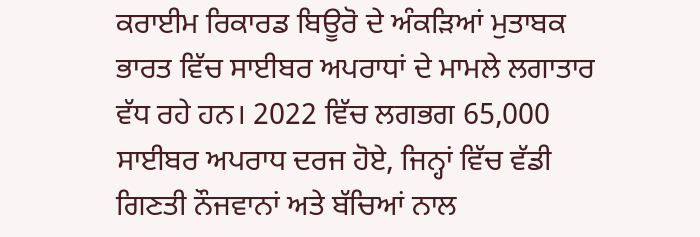ਕਰਾਈਮ ਰਿਕਾਰਡ ਬਿਊਰੋ ਦੇ ਅੰਕੜਿਆਂ ਮੁਤਾਬਕ ਭਾਰਤ ਵਿੱਚ ਸਾਈਬਰ ਅਪਰਾਧਾਂ ਦੇ ਮਾਮਲੇ ਲਗਾਤਾਰ ਵੱਧ ਰਹੇ ਹਨ। 2022 ਵਿੱਚ ਲਗਭਗ 65,000 ਸਾਈਬਰ ਅਪਰਾਧ ਦਰਜ ਹੋਏ, ਜਿਨ੍ਹਾਂ ਵਿੱਚ ਵੱਡੀ ਗਿਣਤੀ ਨੌਜਵਾਨਾਂ ਅਤੇ ਬੱਚਿਆਂ ਨਾਲ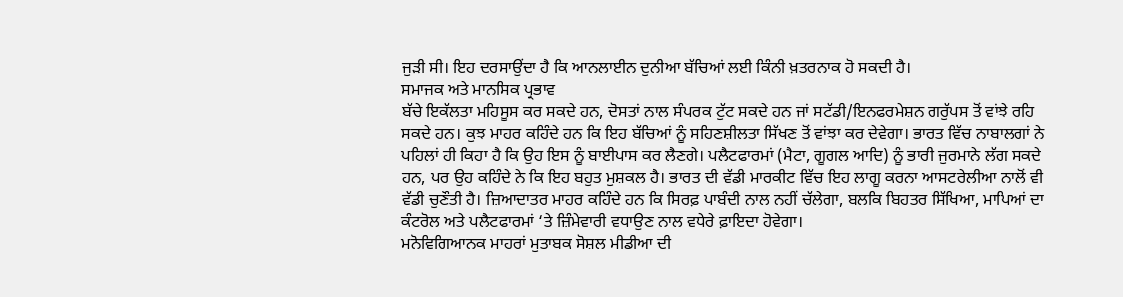ਜੁੜੀ ਸੀ। ਇਹ ਦਰਸਾਉਂਦਾ ਹੈ ਕਿ ਆਨਲਾਈਨ ਦੁਨੀਆ ਬੱਚਿਆਂ ਲਈ ਕਿੰਨੀ ਖ਼ਤਰਨਾਕ ਹੋ ਸਕਦੀ ਹੈ।
ਸਮਾਜਕ ਅਤੇ ਮਾਨਸਿਕ ਪ੍ਰਭਾਵ
ਬੱਚੇ ਇਕੱਲਤਾ ਮਹਿਸੂਸ ਕਰ ਸਕਦੇ ਹਨ, ਦੋਸਤਾਂ ਨਾਲ ਸੰਪਰਕ ਟੁੱਟ ਸਕਦੇ ਹਨ ਜਾਂ ਸਟੱਡੀ/ਇਨਫਰਮੇਸ਼ਨ ਗਰੁੱਪਸ ਤੋਂ ਵਾਂਝੇ ਰਹਿ ਸਕਦੇ ਹਨ। ਕੁਝ ਮਾਹਰ ਕਹਿੰਦੇ ਹਨ ਕਿ ਇਹ ਬੱਚਿਆਂ ਨੂੰ ਸਹਿਣਸ਼ੀਲਤਾ ਸਿੱਖਣ ਤੋਂ ਵਾਂਝਾ ਕਰ ਦੇਵੇਗਾ। ਭਾਰਤ ਵਿੱਚ ਨਾਬਾਲਗਾਂ ਨੇ ਪਹਿਲਾਂ ਹੀ ਕਿਹਾ ਹੈ ਕਿ ਉਹ ਇਸ ਨੂੰ ਬਾਈਪਾਸ ਕਰ ਲੈਣਗੇ। ਪਲੈਟਫਾਰਮਾਂ (ਮੈਟਾ, ਗੂਗਲ ਆਦਿ) ਨੂੰ ਭਾਰੀ ਜੁਰਮਾਨੇ ਲੱਗ ਸਕਦੇ ਹਨ, ਪਰ ਉਹ ਕਹਿੰਦੇ ਨੇ ਕਿ ਇਹ ਬਹੁਤ ਮੁਸ਼ਕਲ ਹੈ। ਭਾਰਤ ਦੀ ਵੱਡੀ ਮਾਰਕੀਟ ਵਿੱਚ ਇਹ ਲਾਗੂ ਕਰਨਾ ਆਸਟਰੇਲੀਆ ਨਾਲੋਂ ਵੀ ਵੱਡੀ ਚੁਣੌਤੀ ਹੈ। ਜ਼ਿਆਦਾਤਰ ਮਾਹਰ ਕਹਿੰਦੇ ਹਨ ਕਿ ਸਿਰਫ਼ ਪਾਬੰਦੀ ਨਾਲ ਨਹੀਂ ਚੱਲੇਗਾ, ਬਲਕਿ ਬਿਹਤਰ ਸਿੱਖਿਆ, ਮਾਪਿਆਂ ਦਾ ਕੰਟਰੋਲ ਅਤੇ ਪਲੈਟਫਾਰਮਾਂ ‘ਤੇ ਜ਼ਿੰਮੇਵਾਰੀ ਵਧਾਉਣ ਨਾਲ ਵਧੇਰੇ ਫ਼ਾਇਦਾ ਹੋਵੇਗਾ।
ਮਨੋਵਿਗਿਆਨਕ ਮਾਹਰਾਂ ਮੁਤਾਬਕ ਸੋਸ਼ਲ ਮੀਡੀਆ ਦੀ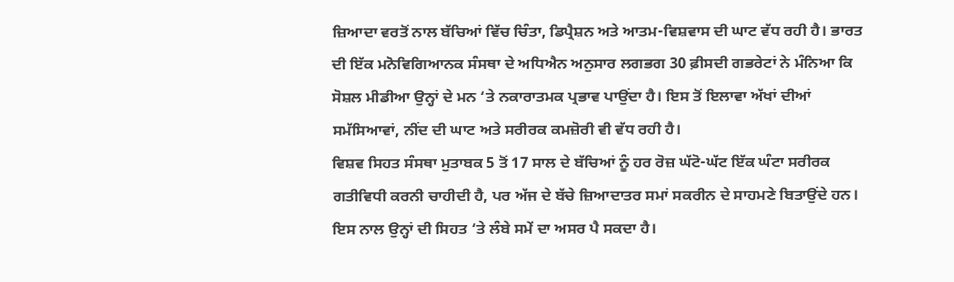ਜ਼ਿਆਦਾ ਵਰਤੋਂ ਨਾਲ ਬੱਚਿਆਂ ਵਿੱਚ ਚਿੰਤਾ, ਡਿਪ੍ਰੈਸ਼ਨ ਅਤੇ ਆਤਮ-ਵਿਸ਼ਵਾਸ ਦੀ ਘਾਟ ਵੱਧ ਰਹੀ ਹੈ। ਭਾਰਤ ਦੀ ਇੱਕ ਮਨੋਵਿਗਿਆਨਕ ਸੰਸਥਾ ਦੇ ਅਧਿਐਨ ਅਨੁਸਾਰ ਲਗਭਗ 30 ਫ਼ੀਸਦੀ ਗਭਰੇਟਾਂ ਨੇ ਮੰਨਿਆ ਕਿ ਸੋਸ਼ਲ ਮੀਡੀਆ ਉਨ੍ਹਾਂ ਦੇ ਮਨ ‘ਤੇ ਨਕਾਰਾਤਮਕ ਪ੍ਰਭਾਵ ਪਾਉਂਦਾ ਹੈ। ਇਸ ਤੋਂ ਇਲਾਵਾ ਅੱਖਾਂ ਦੀਆਂ ਸਮੱਸਿਆਵਾਂ, ਨੀਂਦ ਦੀ ਘਾਟ ਅਤੇ ਸਰੀਰਕ ਕਮਜ਼ੋਰੀ ਵੀ ਵੱਧ ਰਹੀ ਹੈ।
ਵਿਸ਼ਵ ਸਿਹਤ ਸੰਸਥਾ ਮੁਤਾਬਕ 5 ਤੋਂ 17 ਸਾਲ ਦੇ ਬੱਚਿਆਂ ਨੂੰ ਹਰ ਰੋਜ਼ ਘੱਟੋ-ਘੱਟ ਇੱਕ ਘੰਟਾ ਸਰੀਰਕ ਗਤੀਵਿਧੀ ਕਰਨੀ ਚਾਹੀਦੀ ਹੈ, ਪਰ ਅੱਜ ਦੇ ਬੱਚੇ ਜ਼ਿਆਦਾਤਰ ਸਮਾਂ ਸਕਰੀਨ ਦੇ ਸਾਹਮਣੇ ਬਿਤਾਉਂਦੇ ਹਨ। ਇਸ ਨਾਲ ਉਨ੍ਹਾਂ ਦੀ ਸਿਹਤ ‘ਤੇ ਲੰਬੇ ਸਮੇਂ ਦਾ ਅਸਰ ਪੈ ਸਕਦਾ ਹੈ।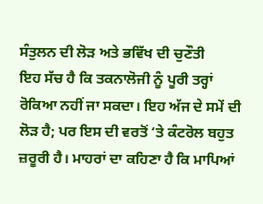ਸੰਤੁਲਨ ਦੀ ਲੋੜ ਅਤੇ ਭਵਿੱਖ ਦੀ ਚੁਣੌਤੀ
ਇਹ ਸੱਚ ਹੈ ਕਿ ਤਕਨਾਲੋਜੀ ਨੂੰ ਪੂਰੀ ਤਰ੍ਹਾਂ ਰੋਕਿਆ ਨਹੀਂ ਜਾ ਸਕਦਾ। ਇਹ ਅੱਜ ਦੇ ਸਮੇਂ ਦੀ ਲੋੜ ਹੈ; ਪਰ ਇਸ ਦੀ ਵਰਤੋਂ ‘ਤੇ ਕੰਟਰੋਲ ਬਹੁਤ ਜ਼ਰੂਰੀ ਹੈ। ਮਾਹਰਾਂ ਦਾ ਕਹਿਣਾ ਹੈ ਕਿ ਮਾਪਿਆਂ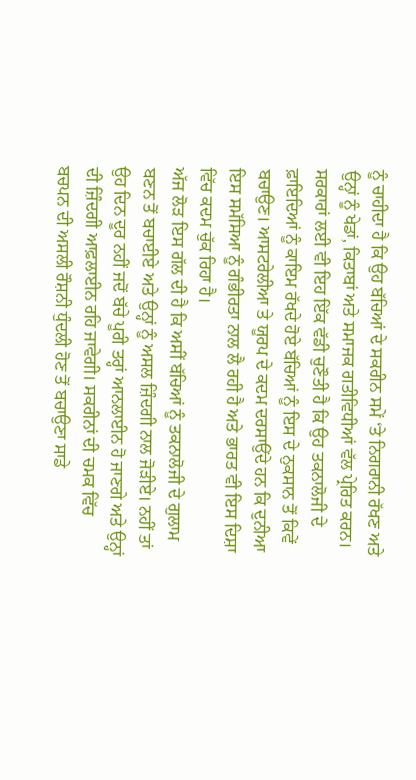ਨੂੰ ਚਾਹੀਦਾ ਹੈ ਕਿ ਉਹ ਬੱਚਿਆਂ ਦੇ ਸਕਰੀਨ ਸਮੇਂ ‘ਤੇ ਨਿਗਰਾਨੀ ਰੱਖਣ ਅਤੇ ਉਨ੍ਹਾਂ ਨੂੰ ਖੇਡਾਂ, ਕਿਤਾਬਾਂ ਅਤੇ ਸਮਾਜਕ ਗਤੀਵਿਧੀਆਂ ਵੱਲ ਪ੍ਰੇਰਿਤ ਕਰਨ।
ਸਰਕਾਰਾਂ ਲਈ ਵੀ ਇਹ ਇੱਕ ਵੱਡੀ ਚੁਣੌਤੀ ਹੈ ਕਿ ਉਹ ਤਕਨਾਲੋਜੀ ਦੇ ਫ਼ਾਇਦਿਆਂ ਨੂੰ ਕਾਇਮ ਰੱਖਦੇ ਹੋਏ ਬੱਚਿਆਂ ਨੂੰ ਇਸ ਦੇ ਨੁਕਸਾਨ ਤੋਂ ਕਿਵੇਂ ਬਚਾਉਣ। ਆਸਟਰੇਲੀਆ ਤੇ ਯੂਰਪ ਦੇ ਕਦਮ ਦਰਸਾਉਂਦੇ ਹਨ ਕਿ ਦੁਨੀਆ ਇਸ ਸਮੱਸਿਆ ਨੂੰ ਗੰਭੀਰਤਾ ਨਾਲ ਲੈ ਰਹੀ ਹੈ ਅਤੇ ਭਾਰਤ ਵੀ ਇਸ ਦਿਸ਼ਾ ਵਿੱਚ ਕਦਮ ਚੁੱਕ ਰਿਹਾ ਹੈ।
ਅੱਜ ਲੋੜ ਇਸ ਗੱਲ ਦੀ ਹੈ ਕਿ ਅਸੀਂ ਬੱਚਿਆਂ ਨੂੰ ਤਕਨਾਲੋਜੀ ਦੇ ਗੁਲਾਮ ਬਣਨ ਤੋਂ ਬਚਾਈਏ ਅਤੇ ਉਨ੍ਹਾਂ ਨੂੰ ਅਸਲ ਜ਼ਿੰਦਗੀ ਨਾਲ ਜੋੜੀਏ। ਨਹੀਂ ਤਾਂ ਉਹ ਦਿਨ ਦੂਰ ਨਹੀਂ ਜਦੋਂ ਬੱਚੇ ਪੂਰੀ ਤਰ੍ਹਾਂ ਆਨਲਾਈਨ ਹੋ ਜਾਣਗੇ ਅਤੇ ਉਨ੍ਹਾਂ ਦੀ ਜ਼ਿੰਦਗੀ ਆਫ਼ਲਾਈਨ ਰਹਿ ਜਾਵੇਗੀ। ਸਕਰੀਨਾਂ ਦੀ ਚਮਕ ਵਿੱਚ ਬਚਪਨ ਦੀ ਅਸਲੀ ਰੌਸ਼ਨੀ ਧੁੰਦਲੀ ਹੋਣ ਤੋਂ ਬਚਾਉਣਾ ਸਾਡੇ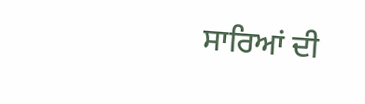ਸਾਰਿਆਂ ਦੀ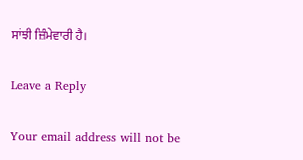ਸਾਂਝੀ ਜ਼ਿੰਮੇਵਾਰੀ ਹੈ।

Leave a Reply

Your email address will not be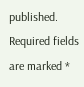published. Required fields are marked *